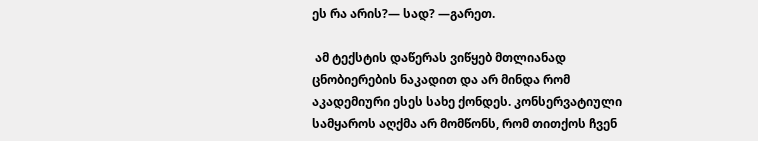ეს რა არის?— სად? —გარეთ.

 ამ ტექსტის დაწერას ვიწყებ მთლიანად ცნობიერების ნაკადით და არ მინდა რომ აკადემიური ესეს სახე ქონდეს. კონსერვატიული სამყაროს აღქმა არ მომწონს, რომ თითქოს ჩვენ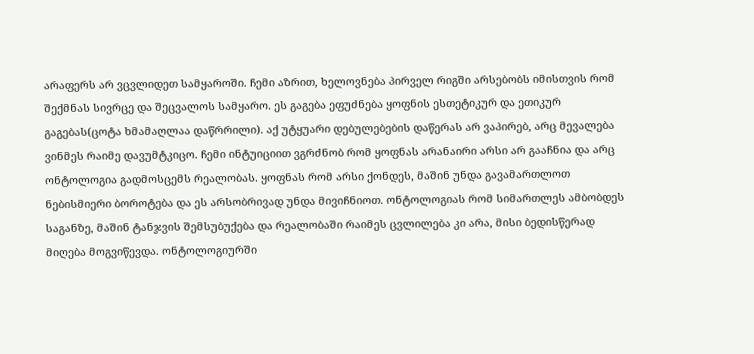არაფერს არ ვცვლიდეთ სამყაროში. ჩემი აზრით, ხელოვნება პირველ რიგში არსებობს იმისთვის რომ შექმნას სივრცე და შეცვალოს სამყარო. ეს გაგება ეფუძნება ყოფნის ესთეტიკურ და ეთიკურ გაგებას(ცოტა ხმამაღლაა დაწრრილი). აქ უტყუარი დებულებების დაწერას არ ვაპირებ, არც მევალება ვინმეს რაიმე დავუმტკიცო. ჩემი ინტუიციით ვგრძნობ რომ ყოფნას არანაირი არსი არ გააჩნია და არც ონტოლოგია გადმოსცემს რეალობას. ყოფნას რომ არსი ქონდეს, მაშინ უნდა გავამართლოთ ნებისმიერი ბოროტება და ეს არსობრივად უნდა მივიჩნიოთ. ონტოლოგიას რომ სიმართლეს ამბობდეს საგანზე, მაშინ ტანჯვის შემსუბუქება და რეალობაში რაიმეს ცვლილება კი არა, მისი ბედისწერად მიღება მოგვიწევდა. ონტოლოგიურში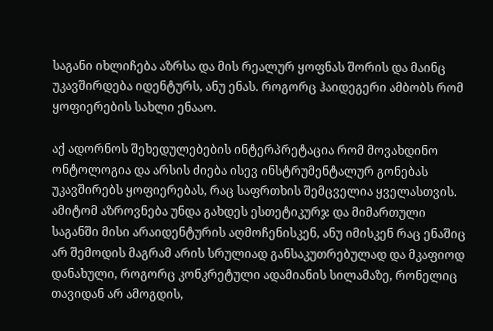საგანი იხლიჩება აზრსა და მის რეალურ ყოფნას შორის და მაინც უკავშირდება იდენტურს, ანუ ენას. როგორც ჰაიდეგერი ამბობს რომ ყოფიერების სახლი ენააო.

აქ ადორნოს შეხედულებების ინტერპრეტაცია რომ მოვახდინო ონტოლოგია და არსის ძიება ისევ ინსტრუმენტალურ გონებას უკავშირებს ყოფიერებას, რაც საფრთხის შემცველია ყველასთვის. ამიტომ აზროვნება უნდა გახდეს ესთეტიკურჯ და მიმართული საგანში მისი არაიდენტურის აღმოჩენისკენ, ანუ იმისკენ რაც ენაშიც არ შემოდის მაგრამ არის სრულიად განსაკუთრებულად და მკაფიოდ დანახული, როგორც კონკრეტული ადამიანის სილამაზე, რონელიც თავიდან არ ამოგდის,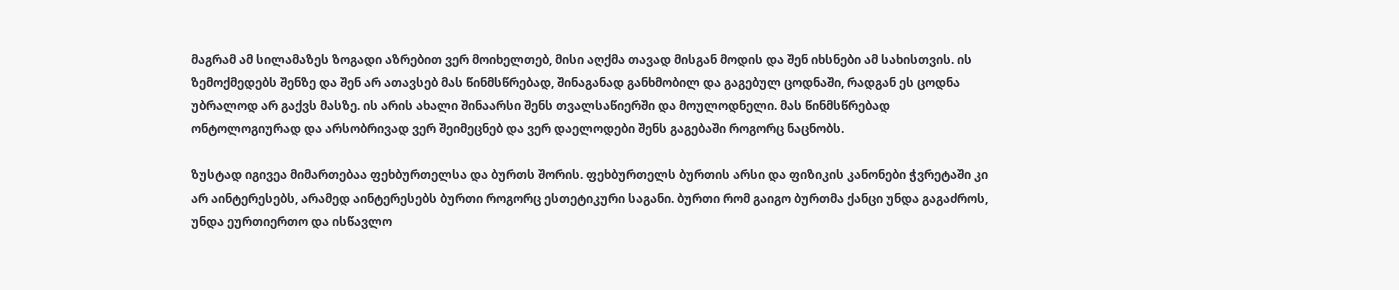მაგრამ ამ სილამაზეს ზოგადი აზრებით ვერ მოიხელთებ, მისი აღქმა თავად მისგან მოდის და შენ იხსნები ამ სახისთვის. ის ზემოქმედებს შენზე და შენ არ ათავსებ მას წინმსწრებად, შინაგანად განხმობილ და გაგებულ ცოდნაში, რადგან ეს ცოდნა უბრალოდ არ გაქვს მასზე. ის არის ახალი შინაარსი შენს თვალსაწიერში და მოულოდნელი. მას წინმსწრებად ონტოლოგიურად და არსობრივად ვერ შეიმეცნებ და ვერ დაელოდები შენს გაგებაში როგორც ნაცნობს.

ზუსტად იგივეა მიმართებაა ფეხბურთელსა და ბურთს შორის. ფეხბურთელს ბურთის არსი და ფიზიკის კანონები ჭვრეტაში კი არ აინტერესებს, არამედ აინტერესებს ბურთი როგორც ესთეტიკური საგანი. ბურთი რომ გაიგო ბურთმა ქანცი უნდა გაგაძროს, უნდა ეურთიერთო და ისწავლო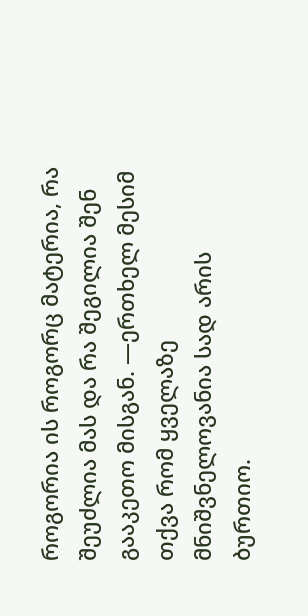როგორია ის როგორც მატერია, რა შეუძლია მას და რა შეგილია შენ გააკეთო მისგან. —ერთხელ მესიმ თქვა რომ ყველაზე მნიშვნელოვანია სად არის ბურთიო.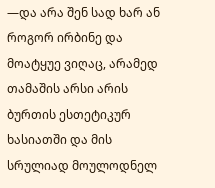—და არა შენ სად ხარ ან როგორ ირბინე და მოატყუე ვიღაც, არამედ თამაშის არსი არის ბურთის ესთეტიკურ ხასიათში და მის სრულიად მოულოდნელ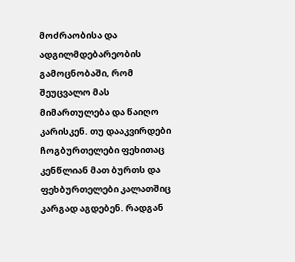მოძრაობისა და ადგილმდებარეობის გამოცნობაში, რომ შეუცვალო მას მიმართულება და წაიღო კარისკენ. თუ დააკვირდები ჩოგბურთელები ფეხითაც კენწლიან მათ ბურთს და ფეხბურთელები კალათშიც კარგად აგდებენ. რადგან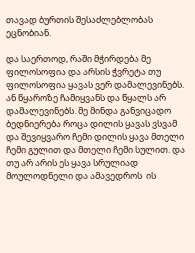თავად ბურთის შესაძლებლობას ეცნობიან.

და საერთოდ, რაში მჭირდება მე ფილოსოფია და არსის ჭვრეტა თუ ფილოსოფია ყავას ვერ დამალევინებს. ან წყაროზე ჩამიყვანს და წყალს არ დამალევინებს. მე მინდა განვიცადო ბედნიერება როცა დილის ყავას ვსვამ და შევიყვარო ჩემი დილის ყავა მთელი ჩემი გულით და მთელი ჩემი სულით. და თუ არ არის ეს ყავა სრულიად მოულოდნელი და ამავედროს  ის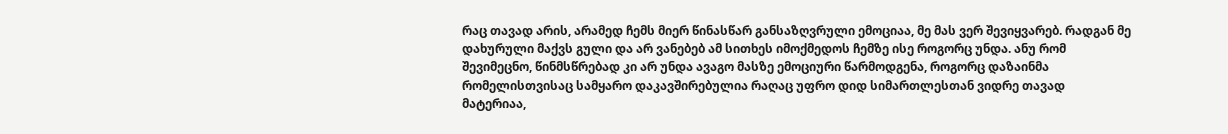რაც თავად არის, არამედ ჩემს მიერ წინასწარ განსაზღვრული ემოციაა, მე მას ვერ შევიყვარებ. რადგან მე დახურული მაქვს გული და არ ვანებებ ამ სითხეს იმოქმედოს ჩემზე ისე როგორც უნდა. ანუ რომ შევიმეცნო, წინმსწრებად კი არ უნდა ავაგო მასზე ემოციური წარმოდგენა, როგორც დაზაინმა რომელისთვისაც სამყარო დაკავშირებულია რაღაც უფრო დიდ სიმართლესთან ვიდრე თავად მატერიაა,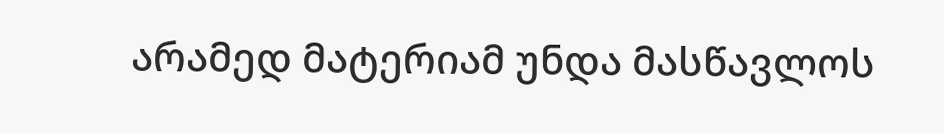არამედ მატერიამ უნდა მასწავლოს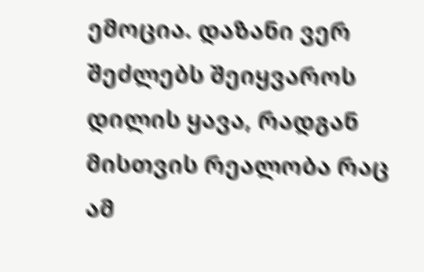ემოცია. დაზანი ვერ შეძლებს შეიყვაროს დილის ყავა, რადგან მისთვის რეალობა რაც ამ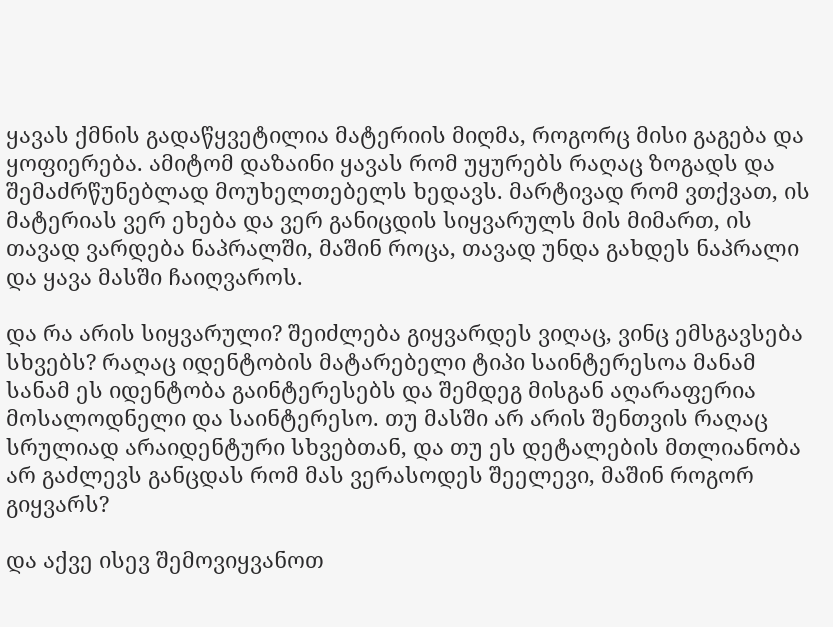ყავას ქმნის გადაწყვეტილია მატერიის მიღმა, როგორც მისი გაგება და ყოფიერება. ამიტომ დაზაინი ყავას რომ უყურებს რაღაც ზოგადს და შემაძრწუნებლად მოუხელთებელს ხედავს. მარტივად რომ ვთქვათ, ის მატერიას ვერ ეხება და ვერ განიცდის სიყვარულს მის მიმართ, ის თავად ვარდება ნაპრალში, მაშინ როცა, თავად უნდა გახდეს ნაპრალი და ყავა მასში ჩაიღვაროს.

და რა არის სიყვარული? შეიძლება გიყვარდეს ვიღაც, ვინც ემსგავსება სხვებს? რაღაც იდენტობის მატარებელი ტიპი საინტერესოა მანამ სანამ ეს იდენტობა გაინტერესებს და შემდეგ მისგან აღარაფერია მოსალოდნელი და საინტერესო. თუ მასში არ არის შენთვის რაღაც სრულიად არაიდენტური სხვებთან, და თუ ეს დეტალების მთლიანობა არ გაძლევს განცდას რომ მას ვერასოდეს შეელევი, მაშინ როგორ გიყვარს?

და აქვე ისევ შემოვიყვანოთ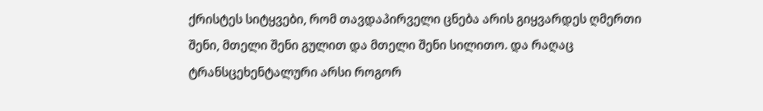ქრისტეს სიტყვები, რომ თავდაპირველი ცნება არის გიყვარდეს ღმერთი შენი, მთელი შენი გულით და მთელი შენი სილითო. და რაღაც ტრანსცეხენტალური არსი როგორ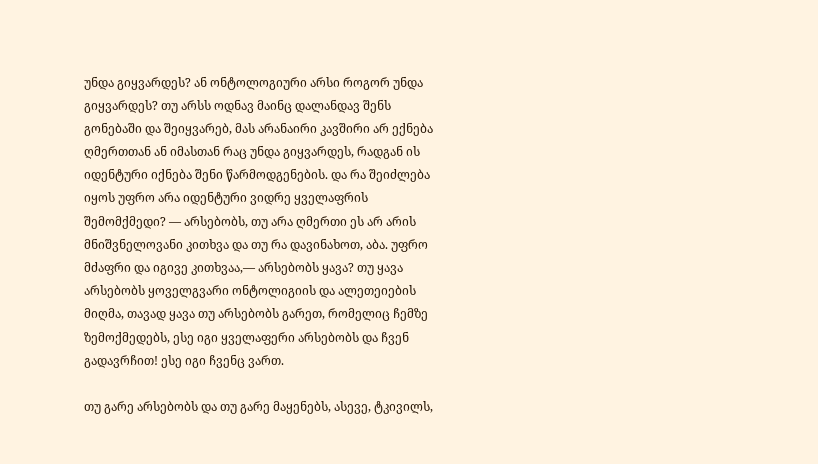უნდა გიყვარდეს? ან ონტოლოგიური არსი როგორ უნდა გიყვარდეს? თუ არსს ოდნავ მაინც დალანდავ შენს გონებაში და შეიყვარებ, მას არანაირი კავშირი არ ექნება ღმერთთან ან იმასთან რაც უნდა გიყვარდეს, რადგან ის იდენტური იქნება შენი წარმოდგენების. და რა შეიძლება იყოს უფრო არა იდენტური ვიდრე ყველაფრის შემომქმედი? — არსებობს, თუ არა ღმერთი ეს არ არის მნიშვნელოვანი კითხვა და თუ რა დავინახოთ, აბა. უფრო მძაფრი და იგივე კითხვაა,— არსებობს ყავა? თუ ყავა არსებობს ყოველგვარი ონტოლიგიის და ალეთეიების მიღმა, თავად ყავა თუ არსებობს გარეთ, რომელიც ჩემზე ზემოქმედებს, ესე იგი ყველაფერი არსებობს და ჩვენ გადავრჩით! ესე იგი ჩვენც ვართ.

თუ გარე არსებობს და თუ გარე მაყენებს, ასევე, ტკივილს,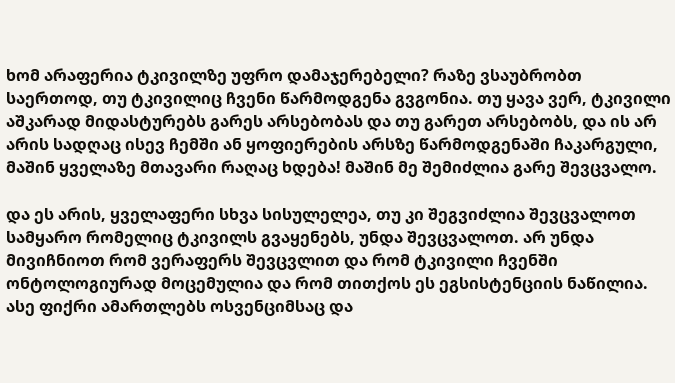ხომ არაფერია ტკივილზე უფრო დამაჯერებელი? რაზე ვსაუბრობთ საერთოდ, თუ ტკივილიც ჩვენი წარმოდგენა გვგონია. თუ ყავა ვერ, ტკივილი აშკარად მიდასტურებს გარეს არსებობას და თუ გარეთ არსებობს, და ის არ არის სადღაც ისევ ჩემში ან ყოფიერების არსზე წარმოდგენაში ჩაკარგული,  მაშინ ყველაზე მთავარი რაღაც ხდება! მაშინ მე შემიძლია გარე შევცვალო.

და ეს არის, ყველაფერი სხვა სისულელეა, თუ კი შეგვიძლია შევცვალოთ სამყარო რომელიც ტკივილს გვაყენებს, უნდა შევცვალოთ. არ უნდა მივიჩნიოთ რომ ვერაფერს შევცვლით და რომ ტკივილი ჩვენში ონტოლოგიურად მოცემულია და რომ თითქოს ეს ეგსისტენციის ნაწილია. ასე ფიქრი ამართლებს ოსვენციმსაც და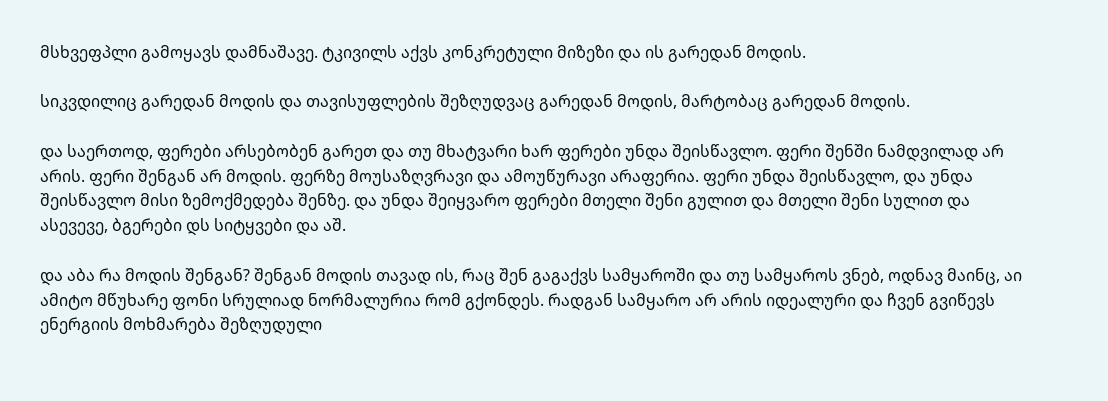მსხვეფპლი გამოყავს დამნაშავე. ტკივილს აქვს კონკრეტული მიზეზი და ის გარედან მოდის.

სიკვდილიც გარედან მოდის და თავისუფლების შეზღუდვაც გარედან მოდის, მარტობაც გარედან მოდის.

და საერთოდ, ფერები არსებობენ გარეთ და თუ მხატვარი ხარ ფერები უნდა შეისწავლო. ფერი შენში ნამდვილად არ არის. ფერი შენგან არ მოდის. ფერზე მოუსაზღვრავი და ამოუწურავი არაფერია. ფერი უნდა შეისწავლო, და უნდა შეისწავლო მისი ზემოქმედება შენზე. და უნდა შეიყვარო ფერები მთელი შენი გულით და მთელი შენი სულით და ასევევე, ბგერები დს სიტყვები და აშ.

და აბა რა მოდის შენგან? შენგან მოდის თავად ის, რაც შენ გაგაქვს სამყაროში და თუ სამყაროს ვნებ, ოდნავ მაინც, აი ამიტო მწუხარე ფონი სრულიად ნორმალურია რომ გქონდეს. რადგან სამყარო არ არის იდეალური და ჩვენ გვიწევს ენერგიის მოხმარება შეზღუდული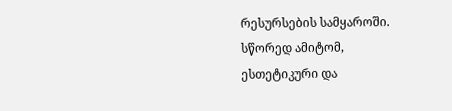რესურსების სამყაროში. სწორედ ამიტომ, ესთეტიკური და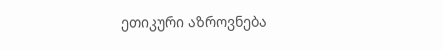ეთიკური აზროვნება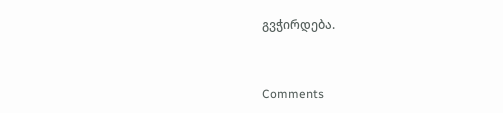გვჭირდება.


Comments